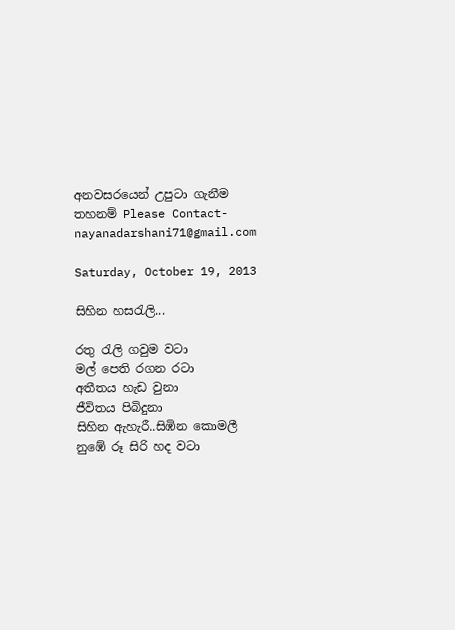අනවසරයෙන් උපුටා ගැනීම තහනම් Please Contact- nayanadarshani71@gmail.com

Saturday, October 19, 2013

සිහින හසරැලි...

රතු රැලි ගවුම වටා
මල් පෙති රගන රටා
අතීතය හැඩ වුනා
ජීවිතය පිබිදුනා
සිහින ඇහැරී..සිඹින කොමලී
නුඹේ රූ සිරි හද වටා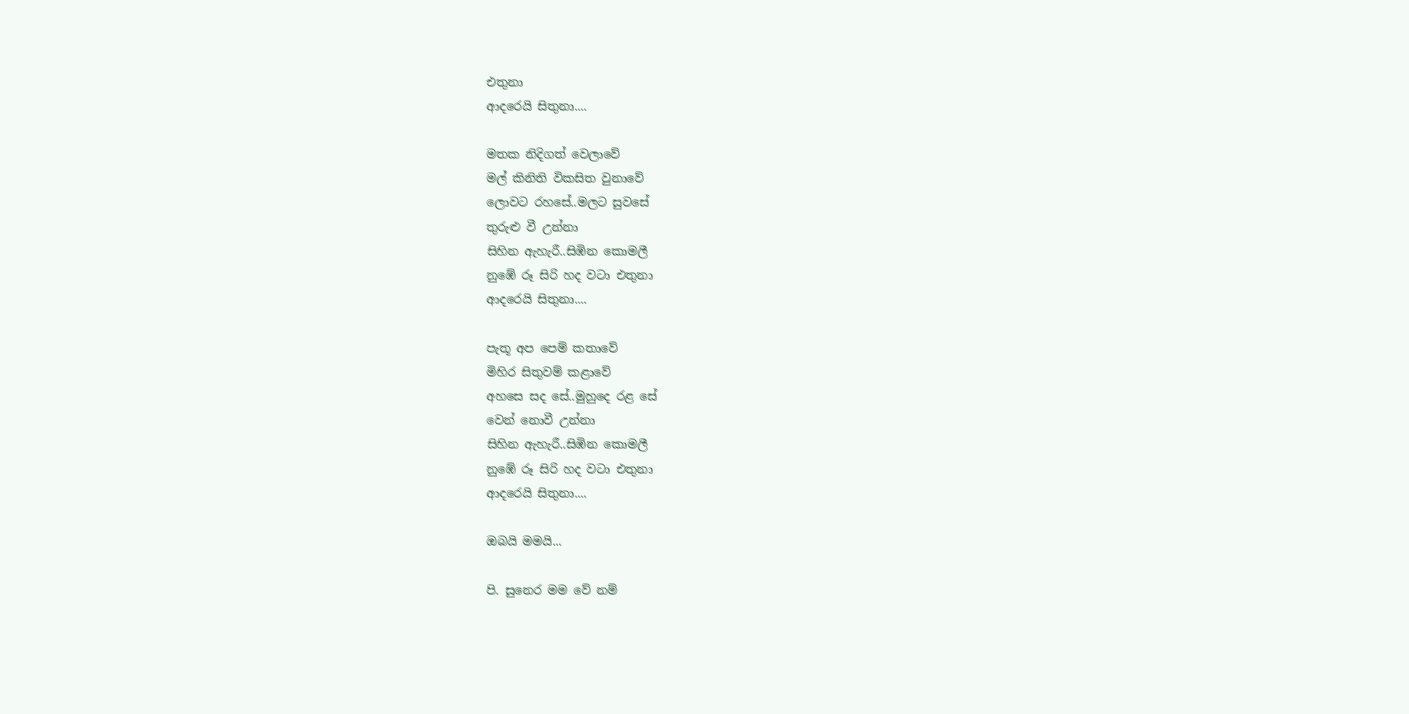එතුනා
ආදරෙයි සිතුනා....

මතක නිදිගත් වෙලාවේ
මල් කිනිති විකසිත වුනාවේ
ලොවට රහසේ..මලට සුවසේ
තුරුළු වී උන්නා
සිහින ඇහැරී..සිඹින කොමලී
නුඹේ රූ සිරි හද වටා එතුනා
ආදරෙයි සිතුනා....

පැතූ අප පෙම් කතාවේ
මිහිර සිතුවම් කළාවේ
අහසෙ සද සේ..මුහුදෙ රළ සේ
වෙන් නොවී උන්නා
සිහින ඇහැරී..සිඹින කොමලී
නුඹේ රූ සිරි හද වටා එතුනා
ආදරෙයි සිතුනා....

ඔබයි මමයි...

පි. සුනෙර මම වේ නම්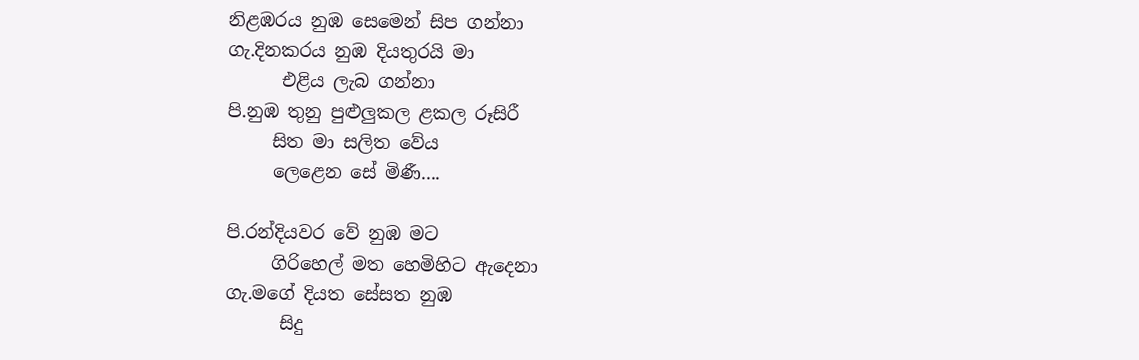නිළඹරය නුඹ සෙමෙන් සිප ගන්නා
ගැ.දිනකරය නුඹ දියතුරයි මා
      එළිය ලැබ ගන්නා
පි.නුඹ තුනු පුළුලුකල ළකල රූසිරී
     සිත මා සලිත වේය
     ලෙළෙන සේ මිණී....

පි.රන්දියවර වේ නුඹ මට
     ගිරිහෙල් මත හෙමිහිට ඇදෙනා
ගැ.මගේ දියත සේසත නුඹ
      සිදු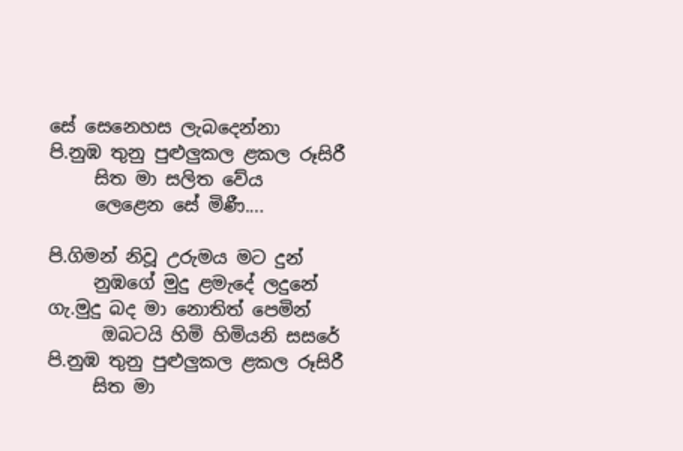සේ සෙනෙහස ලැබදෙන්නා
පි.නුඹ තුනු පුළුලුකල ළකල රූසිරී
     සිත මා සලිත වේය
     ලෙළෙන සේ මිණී....

පි.ගිමන් නිවූ උරුමය මට දුන්
     නුඹගේ මුදු ළමැදේ ලදුනේ
ගැ.මුදු බද මා නොතිත් පෙමින්
      ඔබටයි හිමි හිමියනි සසරේ
පි.නුඹ තුනු පුළුලුකල ළකල රූසිරී
     සිත මා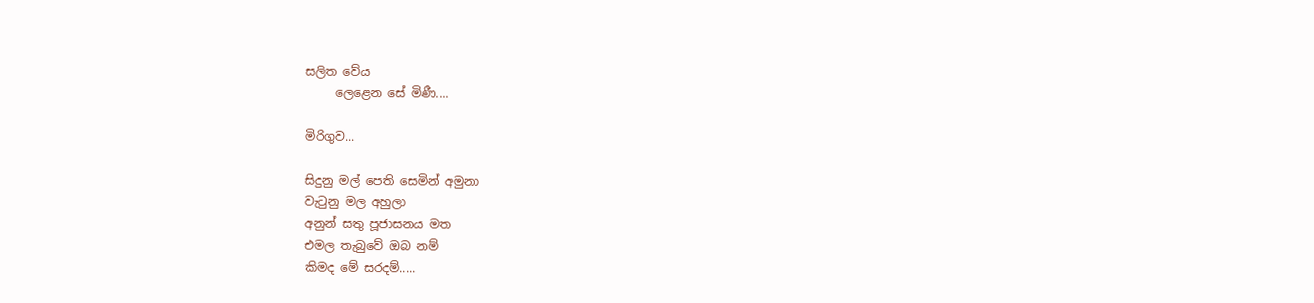සලිත වේය
     ලෙළෙන සේ මිණී....

මිරිගුව...

සිදුනු මල් පෙති සෙමින් අමුනා
වැටුනු මල අහුලා
අනුන් සතු පූජාසනය මත
එමල තැබුවේ ඔබ නම්
කිමද මේ සරදම්.....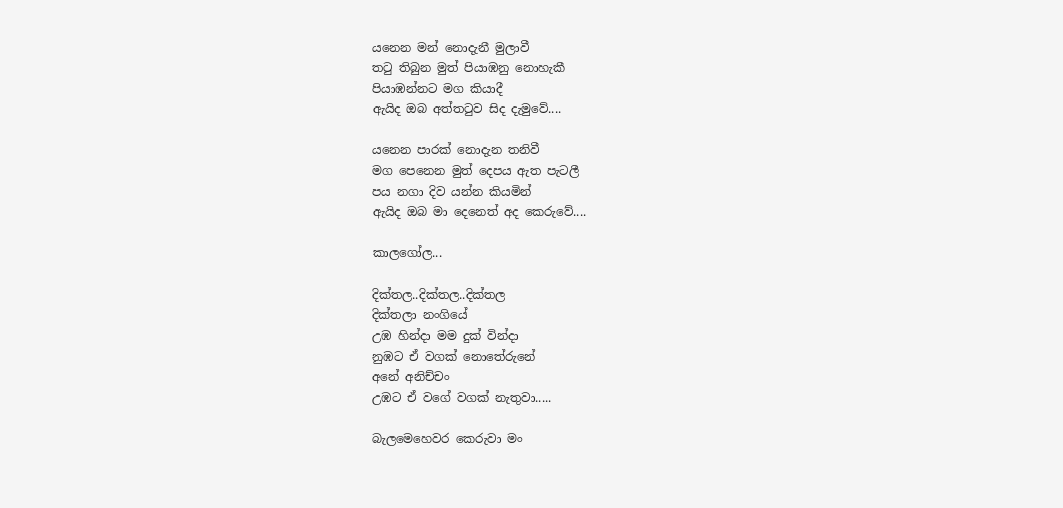යනෙන මන් නොදැනී මුලාවී
තටු තිබුන මුත් පියාඹනු නොහැකී
පියාඹන්නට මග කියාදී
ඇයිද ඔබ අත්තටුව සිද දැමුවේ....

යනෙන පාරක් නොදැන තනිවී
මග පෙනෙන මුත් දෙපය ඇත පැටලී
පය නගා දිව යන්න කියමින්
ඇයිද ඔබ මා දෙනෙත් අද කෙරුවේ....

කාලගෝල...

දික්තල..දික්තල..දික්තල
දික්තලා නංගියේ
උඹ හින්දා මම දුක් වින්දා
නුඹට ඒ වගක් නොතේරුනේ
අනේ අනිච්චං
උඹට ඒ වගේ වගක් නැතුවා.....

බැලමෙහෙවර කෙරුවා මං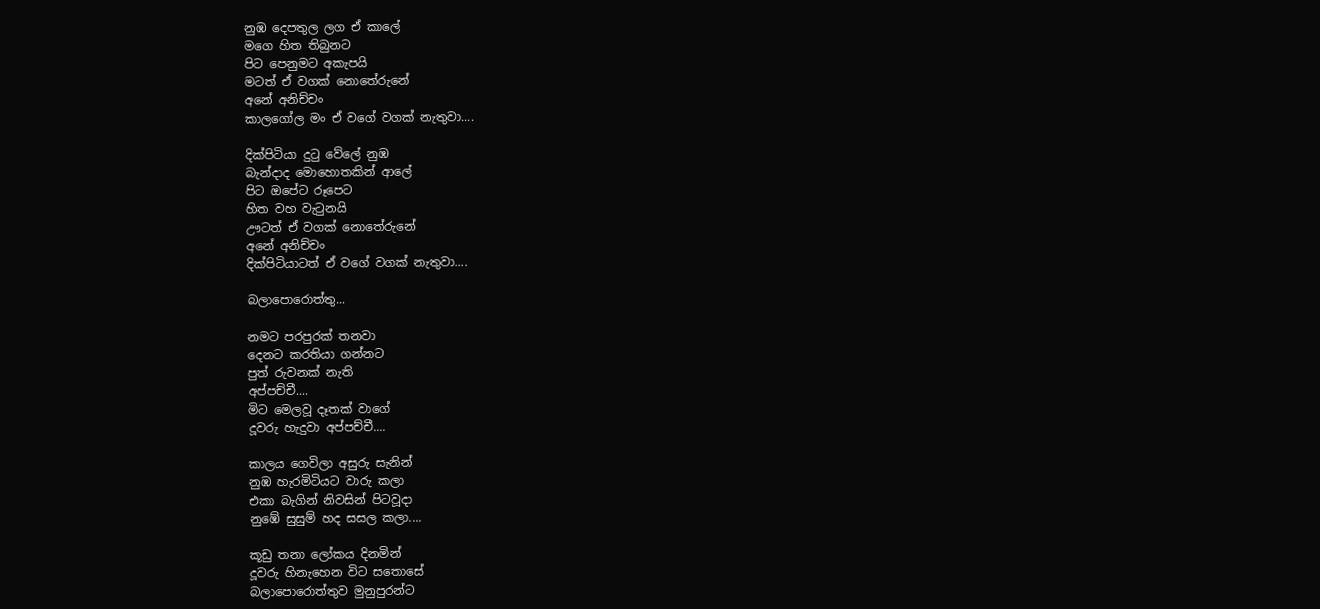නුඹ දෙපතුල ලග ඒ කාලේ
මගෙ හිත තිබුනට
පිට පෙනුමට අකැපයි
මටත් ඒ වගක් නොතේරුනේ
අනේ අනිච්චං
කාලගෝල මං ඒ වගේ වගක් නැතුවා....

දික්පිටියා දුටු වේලේ නුඹ
බැන්දාද මොහොතකින් ආලේ
පිට ඔපේට රූපෙට
හිත වහ වැටුනයි
ඌටත් ඒ වගක් නොතේරුනේ
අනේ අනිච්චං
දික්පිටියාටත් ඒ වගේ වගක් නැතුවා....

බලාපොරොත්තු...

නමට පරපුරක් තනවා
දෙනට කරතියා ගන්නට
පුත් රුවනක් නැති
අප්පච්චී....
මිට මෙලවූ දෑතක් වාගේ
දූවරු හැදුවා අප්පච්චී....

කාලය ගෙවිලා අසුරු සැනින්
නුඹ හැරමිටියට වාරු කලා
එකා බැගින් නිවසින් පිටවූදා
නුඹේ සුසුම් හද සසල කලා....

කූඩු තනා ලෝකය දිනමින්
දූවරු හිනැහෙන විට සතොසේ
බලාපොරොත්තුව මුනුපුරන්ට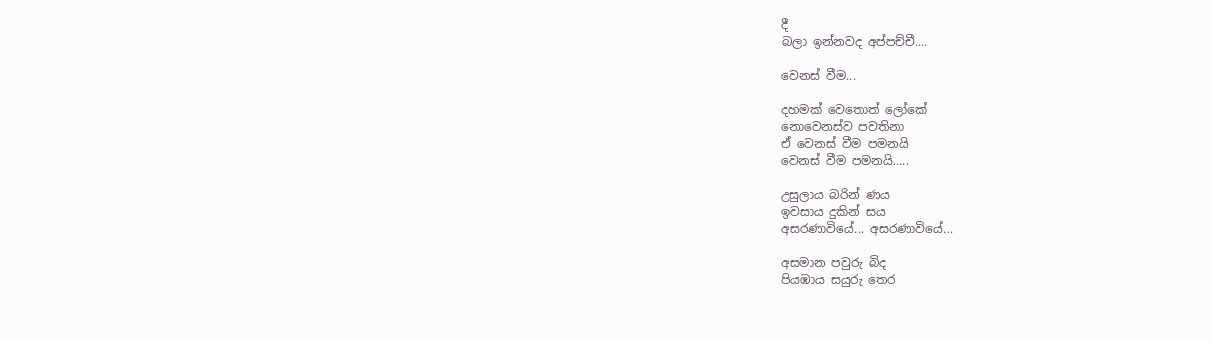දී
බලා ඉන්නවද අප්පච්චී....

වෙනස් වීම...

දහමක් වෙතොත් ලෝකේ
නොවෙනස්ව පවතිනා
ඒ වෙනස් වීම පමනයි
වෙනස් වීම පමනයි.....

උසුලාය බරින් ණය
ඉවසාය දුකින් සය
අසරණාවියේ... අසරණාවියේ...

අසමාන පවුරු බිද
පියඹාය සයුරු තෙර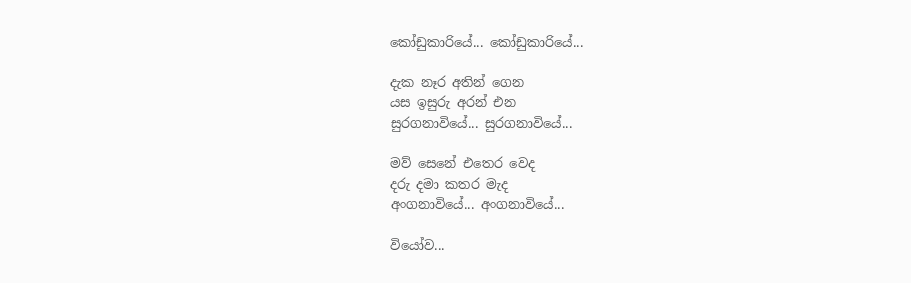කෝඩුකාරියේ... කෝඩුකාරියේ...

දැක නෑර අතින් ගෙන
යස ඉසුරු අරන් එන
සුරගනාවියේ... සුරගනාවියේ...

මව් සෙනේ එතෙර වෙද
දරු දමා කතර මැද
අංගනාවියේ... අංගනාවියේ...

වියෝව...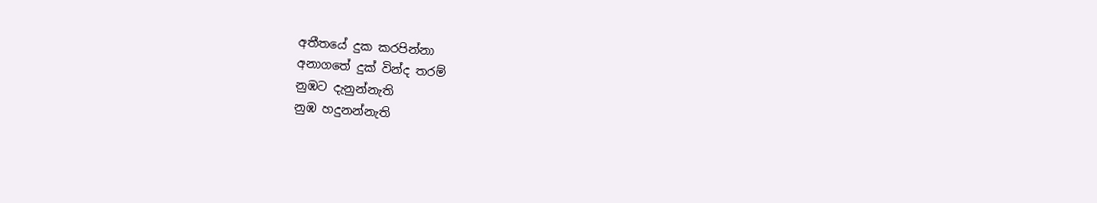අතීතයේ දුක කරපින්නා
අනාගතේ දුක් වින්ද තරම්
නුඹට දැනුන්නැති
නුඹ හදුනන්නැති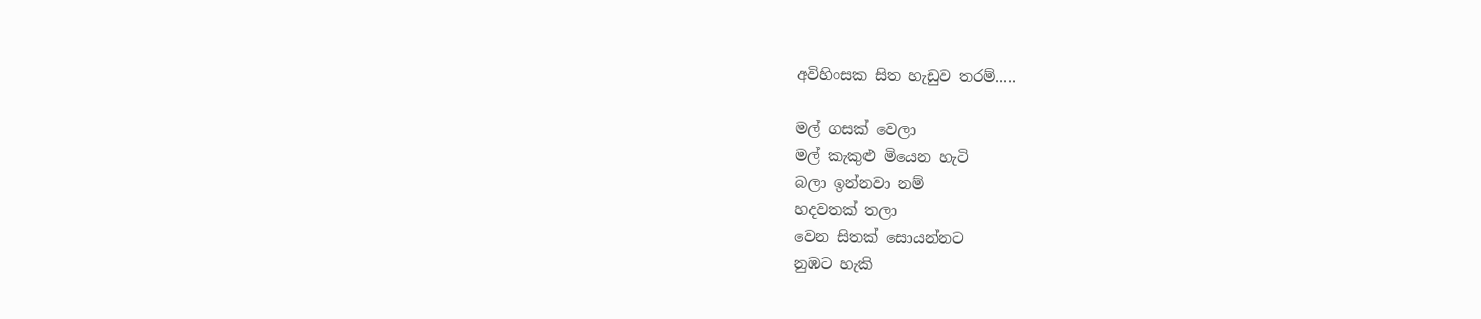අවිහිංසක සිත හැඩුව තරම්.....

මල් ගසක් වෙලා
මල් කැකුළු මියෙන හැටි
බලා ඉන්නවා නම්
හදවතක් තලා
වෙන සිතක් සොයන්නට
නුඹට හැකි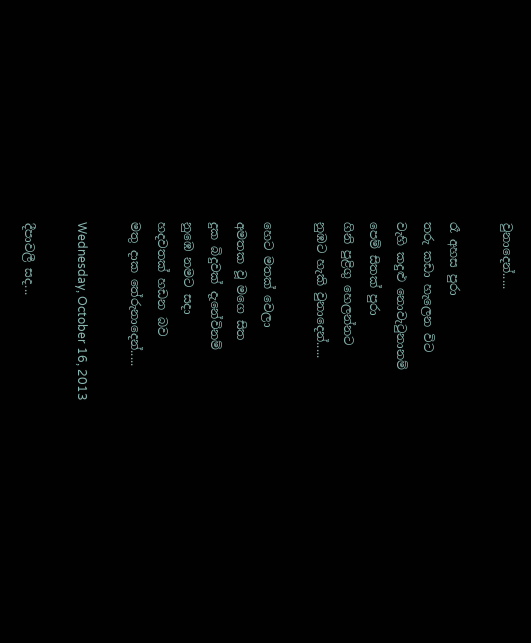වුනාදෙන්.....

රෑ අහස පුරා
තරු කඩා හැලෙන විට
වැහි කදුළු නොවැටුනානම්
පෙම් සිතක් පුරා
ගිනි පුළිගු හෙලන්නට
නුඹට හැකි වුනාදෙන්.....

හෙට මතක් වෙලා
අමතක වූ මගෙ සිත
දුක බිදුවක් දැනේවිනම්
නුඹෙ නමට සදා
හදවතක් හඩන බව
මතු දාක තේරුනාදෙන්.....

Wednesday, October 16, 2013

දීපාවලී සද...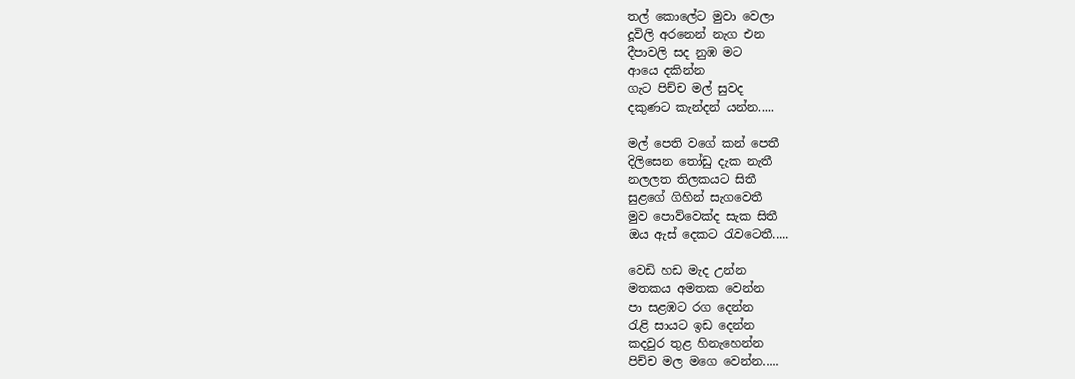තල් කොලේට මුවා වෙලා
දූවිලි අරනෙන් නැග එන
දීපාවලි සද නුඹ මට
ආයෙ දකින්න
ගැට පිච්ච මල් සුවද
දකුණට කැන්දන් යන්න.....

මල් පෙති වගේ කන් පෙතී
දිලිසෙන තෝඩු දැක නැතී
නලලත තිලකයට සිතී
සුළගේ ගිහින් සැගවෙතී
මුව පොව්වෙක්ද සැක සිතී
ඔය ඇස් දෙකට රැවටෙතී.....

වෙඩි හඩ මැද උන්න
මතකය අමතක වෙන්න
පා සළඹට රග දෙන්න
රැළි සායට ඉඩ දෙන්න
කදවුර තුළ හිනැහෙන්න
පිච්ච මල මගෙ වෙන්න.....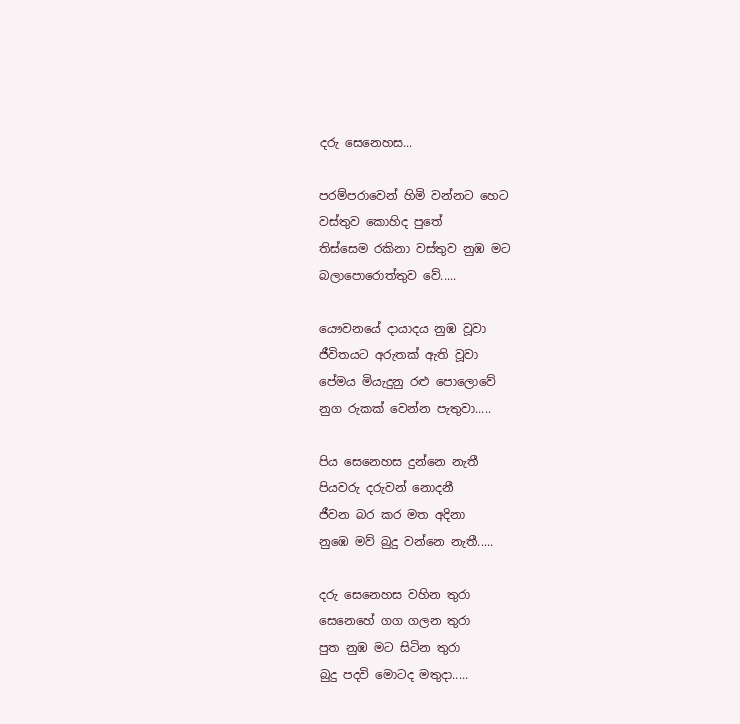දරු සෙනෙහස...

පරම්පරාවෙන් හිමි වන්නට හෙට
වස්තුව කොහිද පුතේ
තිස්සෙම රකිනා වස්තුව නුඹ මට
බලාපොරොත්තුව වේ.....

යෞවනයේ දායාදය නුඹ වූවා
ජීවිතයට අරුතක් ඇති වූවා
පේ‍මය මියැදුනු රළු පොලොවේ
නුග රුකක් වෙන්න පැතුවා.....

පිය සෙනෙහස දුන්නෙ නැතී
පියවරු දරුවන් නොදනී
ජීවන බර කර මත අදිනා
නුඹෙ මව් බුදු වන්නෙ නැතී.....

දරු සෙනෙහස වහින තුරා
සෙනෙහේ ගග ගලන තුරා
පුත නුඹ මට සිටින තුරා
බුදු පදවි මොටද මතුදා.....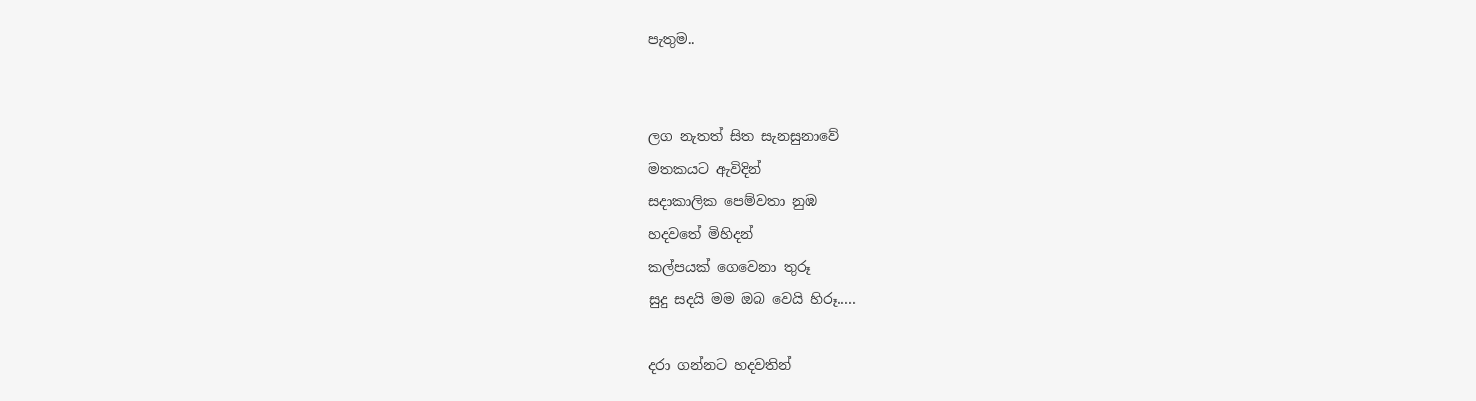පැතුම..


ල‍ග නැතත් සිත සැනසුනාවේ
මතකයට ඇවිදින්
සදාකාලික පෙම්වතා නුඹ
හදවතේ මිහිදන්
කල්පයක් ගෙවෙනා තුරූ
සුදු සදයි මම ඔබ වෙයි හිරූ.....

දරා ගන්නට හදවතින්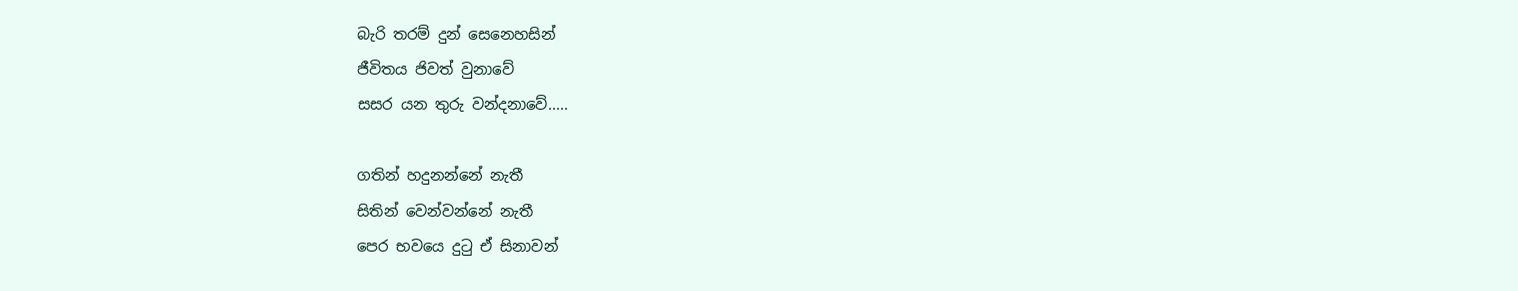බැරි තරම් දුන් සෙනෙහසින්
ජීවිතය ජිවත් වුනාවේ
සසර යන තුරු වන්දනාවේ.....

ගතින් හදුනන්නේ නැතී
සිතින් වෙන්වන්නේ නැතී
පෙර භවයෙ දුටු ඒ සිනාවන්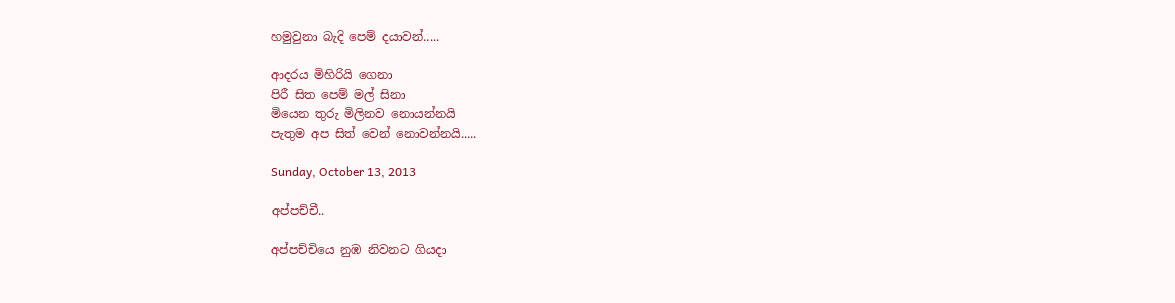හමුවුනා බැදි පෙම් දයාවන්.....

ආදරය මිහිරියි ගෙනා
පිරී සිත පෙම් මල් සිනා
මියෙන තුරු මිලිනව නොයන්නයි
පැතුම අප සිත් වෙන් නොවන්නයි.....

Sunday, October 13, 2013

අප්පච්චී..

අප්පච්චියෙ නුඹ නිවනට ගියදා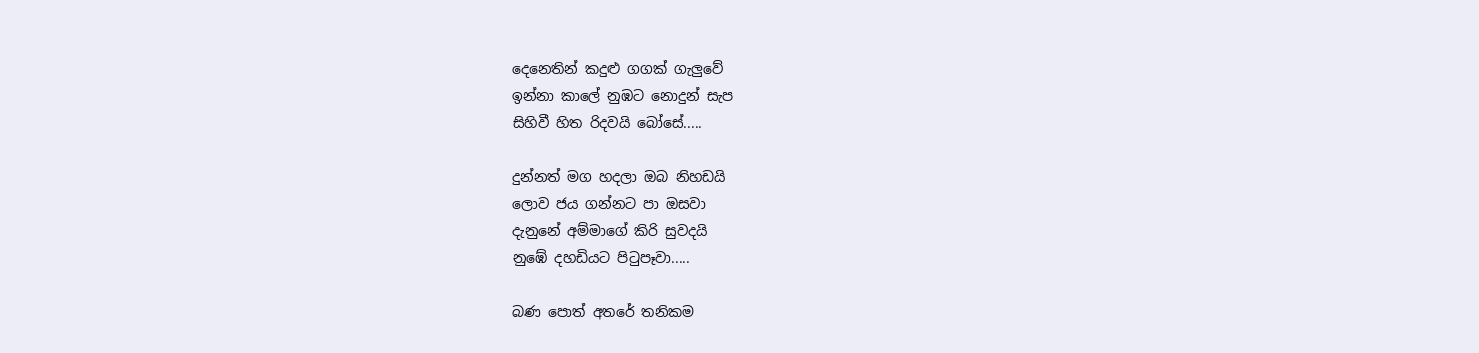දෙනෙතින් කදුළු ගගක් ගැලුවේ
ඉන්නා කාලේ නුඹට නොදුන් සැප
සිහිවී හිත රිදවයි බෝසේ.....

දුන්නත් මග හදලා ඔබ නිහඩයි
ලොව ජය ගන්නට පා ඔසවා
දැනුනේ අම්මාගේ කිරි සුවදයි
නුඹේ දහඩියට පිටුපෑවා.....

බණ පොත් අතරේ තනිකම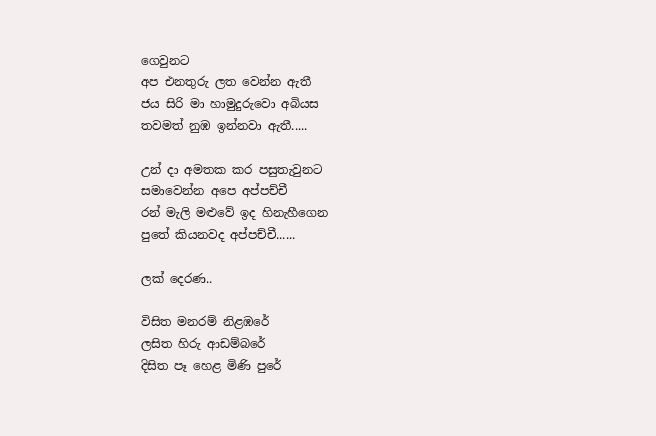ගෙවුනට
අප එනතුරු ලත වෙන්න ඇතී
ජය සිරි මා හාමුදුරුවො අබියස
තවමත් නුඹ ඉන්නවා ඇතී.....

උන් දා අමතක කර පසුතැවුනට
සමාවෙන්න අපෙ අප්පච්චී
රන් මැලි මළුවේ ඉද හිනැහීගෙන
පුතේ කියනවද අප්පච්චී......

ලක් දෙරණ..

විසිත මනරම් නිළඹරේ
ලසිත හිරු ආඩම්බරේ
දිසිත පෑ හෙළ මිණි පුරේ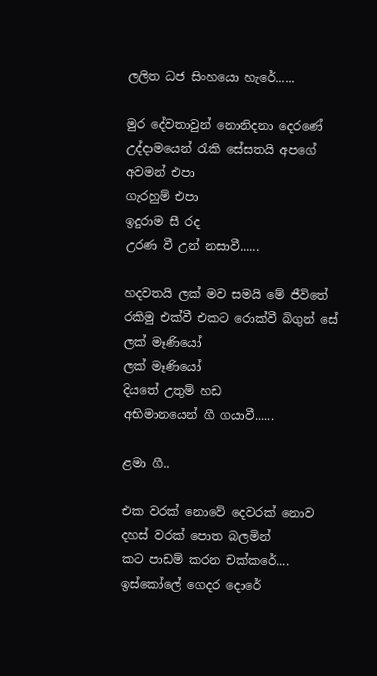ලලිත ධජ සිංහයො හැරේ......

මුර දේවතාවුන් නොනිදනා දෙරණේ
උද්දාමයෙන් රැකි සේසතයි අපගේ
අවමන් එපා
ගැරහුම් එපා
ඉදුරාම සී රද
උරණ වී උන් නසාවී......

හදවතයි ලක් මව සමයි මේ ජීවිතේ
රකිමු එක්වී එකට රොක්වී බිගුන් සේ
ලක් මෑණියෝ
ලක් මෑණියෝ
දියතේ උතුම් හඩ
අභිමානයෙන් ගී ගයාවී......

ළමා ගී..

එක වරක් නොවේ දෙවරක් නොව
දහස් වරක් පොත බලමින්
කට පාඩම් කරන චක්කරේ....
ඉස්කෝලේ ගෙදර දොරේ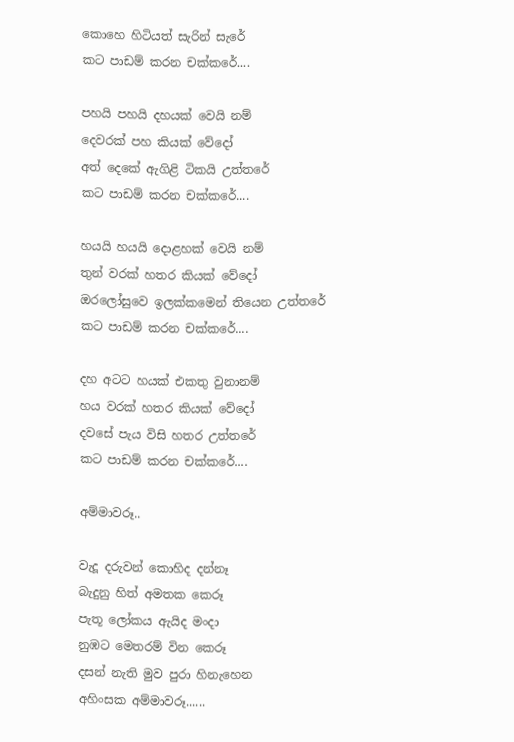කොහෙ හිටියත් සැරින් සැරේ
කට පාඩම් කරන චක්කරේ....

පහයි පහයි දහයක් වෙයි නම්
දෙවරක් පහ කියක් වේදෝ
අත් දෙකේ ඇගිළි ටිකයි උත්තරේ
කට පාඩම් කරන චක්කරේ....

හයයි හයයි දොළහක් ‍වෙයි නම්
තුන් වරක් හතර කියක් වේදෝ
ඔරලෝසුවෙ ඉලක්කමෙන් තියෙන උත්තරේ
කට පාඩම් කරන චක්කරේ....

දහ අටට හයක් එකතු වුනානම්
හය වරක් හතර කියක් වේදෝ
දවසේ පැය විසි හතර උත්තරේ
කට පාඩම් කරන චක්කරේ....

අම්මාවරූ..

වැදූ දරුවන් කොහිද දන්නෑ
බැදුනු හිත් අමතක කෙරූ
පැතූ ලෝකය ඇයිද මංදා
නුඹට මෙතරම් වින කෙරූ
දසන් නැති මුව පුරා හිනැහෙන
අහිංසක අම්මාවරූ......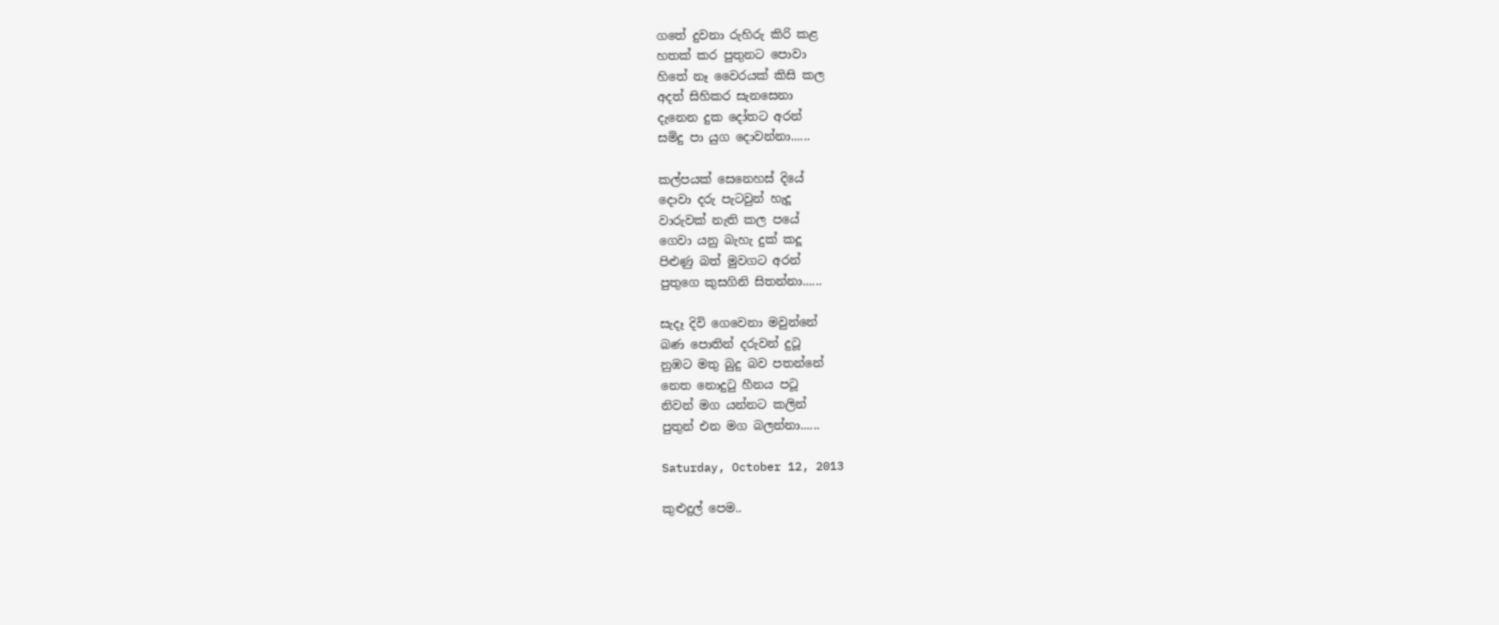ගතේ දුවනා රුහිරු කිරි කළ
හතක් කර පුතුනට පොවා
හිතේ නෑ වෛරයක් කිසි කල
අදත් සිහිකර සැනසෙනා
දැනෙන දුක දෝතට අරන්
සමිදු පා යුග දොවන්නා......

කල්පයක් සෙනෙහස් දියේ
දොවා දරු පැටවුන් හැදූ
වාරුවක් නැති කල පයේ
ගෙවා යනු බැහැ දුක් කදූ
පිළුණු බත් මුවගට අරන්
පුතුගෙ කුසගිනි සිතන්නා......

සැදෑ දිවි ගෙවෙනා මවුන්නේ
බණ පොතින් දරුවන් දුටූ
නුඹට මතු බුදු බව පතන්නේ
නෙත නොදුටු හීනය පටූ
නිවන් මග යන්නට කලින්
පුතුන් එන මග බලන්නා......

Saturday, October 12, 2013

කුළුදුල් පෙම..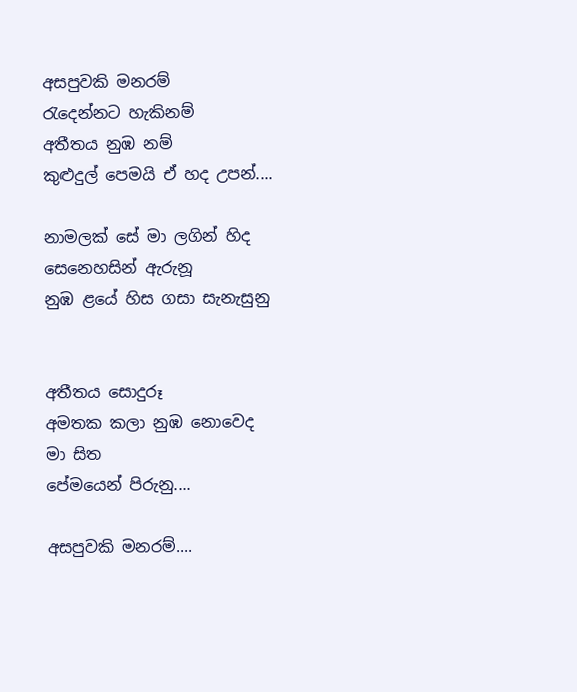අසපුවකි මනරම්
රැදෙන්නට හැකිනම්
අතීතය නුඹ නම්
කුළුදුල් පෙමයි ඒ හද උපන්....

නාමලක් සේ මා ලගින් හිද
සෙනෙහසින් ඇරුනූ
නුඹ ළයේ හිස ගසා සැනැසුනු


අතීතය සොදුරූ
අමතක කලා නුඹ නොවෙද මා සිත
පේමයෙන් පිරුනු....

අසපුවකි මනරම්....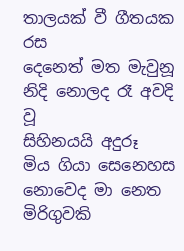තාලයක් වී ගීතයක රස
දෙනෙත් මත මැවුනූ
නිදි නොලද රෑ අවදි වූ
සිහිනයයි අදුරූ
මිය ගියා සෙනෙහස
නොවෙද මා නෙත
මිරිගුවකි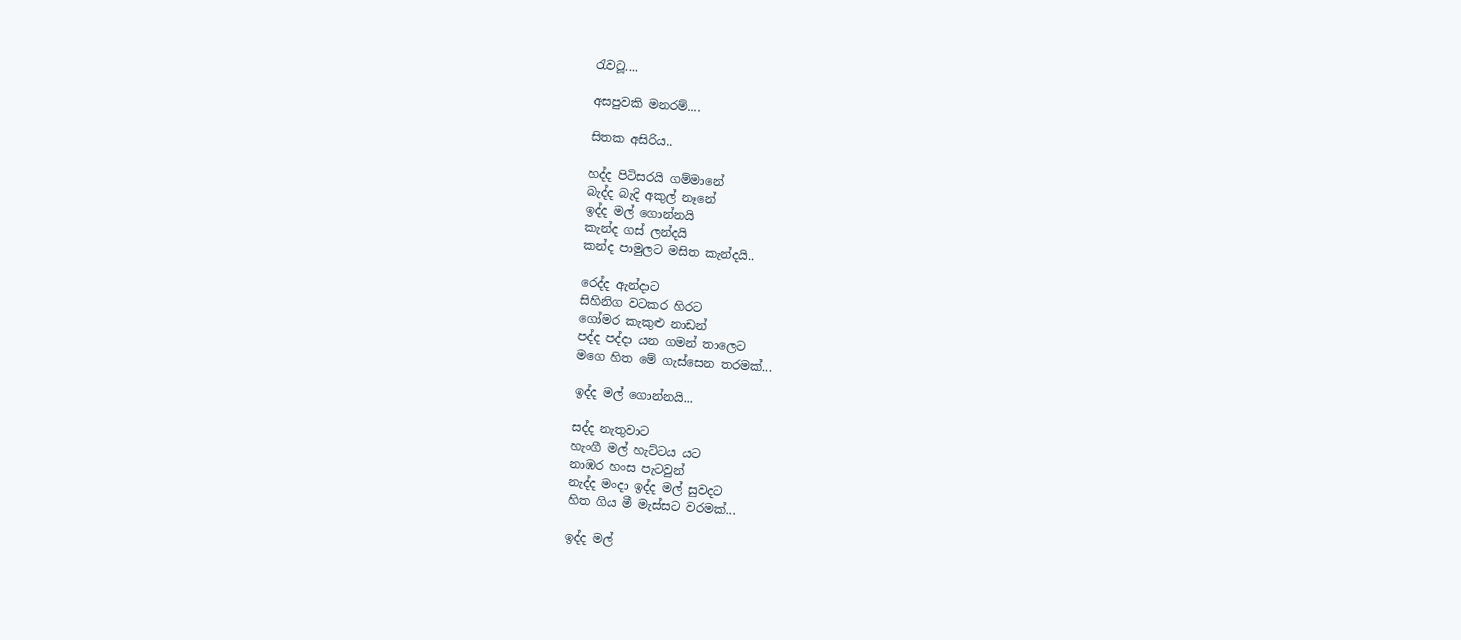රැවටූ....

අසපුවකි මනරම්....

සිතක අසිරිය..

හද්ද පිටිසරයි ගම්මානේ
බැද්ද බැදි අකුල් නෑනේ
ඉද්ද මල් ගොන්නයි
කැන්ද ගස් ලන්දයි
කන්ද පාමුලට මසිත කැන්දයි..

රෙද්ද ඇන්දාට
සිහිනිග වටකර හිරට
ගෝමර කැකුළු නාඩන්
පද්ද පද්දා යන ගමන් තාලෙට
මගෙ හිත මේ ගැස්සෙන තරමක්...

ඉද්ද මල් ගොන්නයි...

සද්ද නැතුවාට
හැංගී ම‍ල් හැට්ටය යට
නාඹර හංස පැටවුන්
නැද්ද මංදා ඉද්ද මල් සුවදට
හිත ගිය මී මැස්සට වරමක්...

ඉද්ද මල්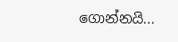ගොන්නයි...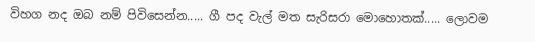විහග නද ඔබ නම් පිවිසෙන්න..... ගී පද වැල් මත සැරිසරා මොහොතක්..... ලොවම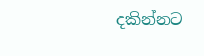දකින්නට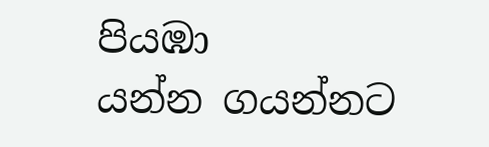පියඹා යන්න ‍‍ගයන්නට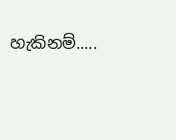හැකිනම්.....